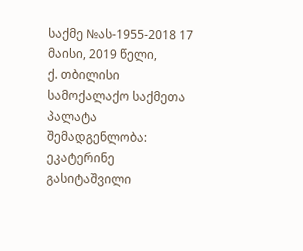საქმე №ას-1955-2018 17 მაისი, 2019 წელი,
ქ. თბილისი
სამოქალაქო საქმეთა პალატა
შემადგენლობა:
ეკატერინე გასიტაშვილი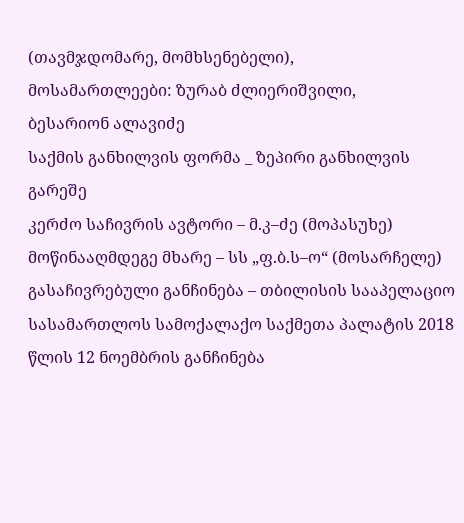(თავმჯდომარე, მომხსენებელი),
მოსამართლეები: ზურაბ ძლიერიშვილი,
ბესარიონ ალავიძე
საქმის განხილვის ფორმა _ ზეპირი განხილვის გარეშე
კერძო საჩივრის ავტორი – მ.კ–ძე (მოპასუხე)
მოწინააღმდეგე მხარე – სს „ფ.ბ.ს–ო“ (მოსარჩელე)
გასაჩივრებული განჩინება – თბილისის სააპელაციო სასამართლოს სამოქალაქო საქმეთა პალატის 2018 წლის 12 ნოემბრის განჩინება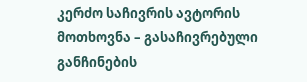კერძო საჩივრის ავტორის მოთხოვნა – გასაჩივრებული განჩინების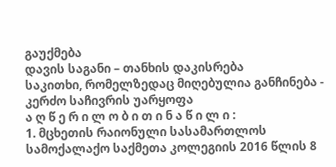გაუქმება
დავის საგანი – თანხის დაკისრება
საკითხი, რომელზედაც მიღებულია განჩინება - კერძო საჩივრის უარყოფა
ა ღ წ ე რ ი ლ ო ბ ი თ ი ნ ა წ ი ლ ი :
1. მცხეთის რაიონული სასამართლოს სამოქალაქო საქმეთა კოლეგიის 2016 წლის 8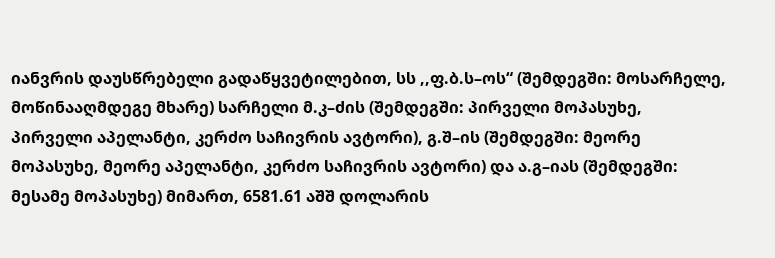იანვრის დაუსწრებელი გადაწყვეტილებით, სს ,,ფ.ბ.ს–ოს“ (შემდეგში: მოსარჩელე, მოწინააღმდეგე მხარე) სარჩელი მ.კ–ძის (შემდეგში: პირველი მოპასუხე, პირველი აპელანტი, კერძო საჩივრის ავტორი), გ.შ–ის (შემდეგში: მეორე მოპასუხე, მეორე აპელანტი, კერძო საჩივრის ავტორი) და ა.გ–იას (შემდეგში: მესამე მოპასუხე) მიმართ, 6581.61 აშშ დოლარის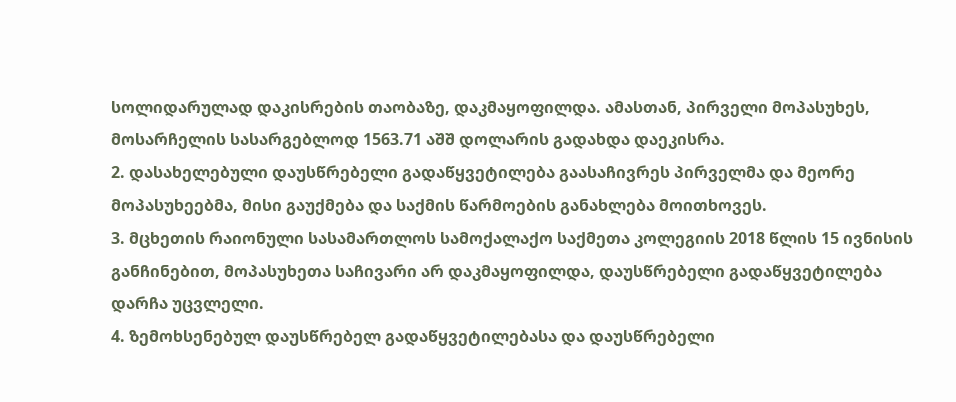სოლიდარულად დაკისრების თაობაზე, დაკმაყოფილდა. ამასთან, პირველი მოპასუხეს, მოსარჩელის სასარგებლოდ 1563.71 აშშ დოლარის გადახდა დაეკისრა.
2. დასახელებული დაუსწრებელი გადაწყვეტილება გაასაჩივრეს პირველმა და მეორე მოპასუხეებმა, მისი გაუქმება და საქმის წარმოების განახლება მოითხოვეს.
3. მცხეთის რაიონული სასამართლოს სამოქალაქო საქმეთა კოლეგიის 2018 წლის 15 ივნისის განჩინებით, მოპასუხეთა საჩივარი არ დაკმაყოფილდა, დაუსწრებელი გადაწყვეტილება დარჩა უცვლელი.
4. ზემოხსენებულ დაუსწრებელ გადაწყვეტილებასა და დაუსწრებელი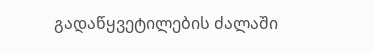გადაწყვეტილების ძალაში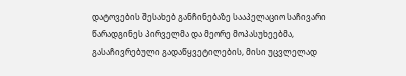დატოვების შესახებ განჩინებაზე სააპელაციო საჩივარი წარადგინეს პირველმა და მეორე მოპასუხეებმა, გასაჩივრებული გადაწყვეტილების, მისი უცვლელად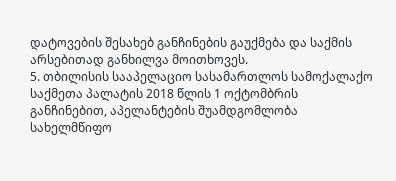დატოვების შესახებ განჩინების გაუქმება და საქმის არსებითად განხილვა მოითხოვეს.
5. თბილისის სააპელაციო სასამართლოს სამოქალაქო საქმეთა პალატის 2018 წლის 1 ოქტომბრის განჩინებით, აპელანტების შუამდგომლობა სახელმწიფო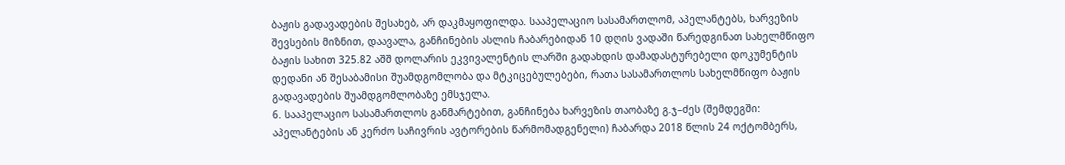ბაჟის გადავადების შესახებ, არ დაკმაყოფილდა. სააპელაციო სასამართლომ, აპელანტებს, ხარვეზის შევსების მიზნით, დაავალა, განჩინების ასლის ჩაბარებიდან 10 დღის ვადაში წარედგინათ სახელმწიფო ბაჟის სახით 325.82 აშშ დოლარის ეკვივალენტის ლარში გადახდის დამადასტურებელი დოკუმენტის დედანი ან შესაბამისი შუამდგომლობა და მტკიცებულებები, რათა სასამართლოს სახელმწიფო ბაჟის გადავადების შუამდგომლობაზე ემსჯელა.
6. სააპელაციო სასამართლოს განმარტებით, განჩინება ხარვეზის თაობაზე გ.ჯ–ძეს (შემდეგში: აპელანტების ან კერძო საჩივრის ავტორების წარმომადგენელი) ჩაბარდა 2018 წლის 24 ოქტომბერს,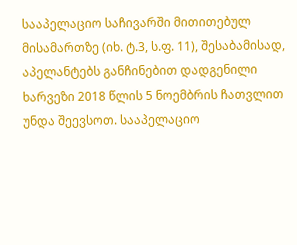სააპელაციო საჩივარში მითითებულ მისამართზე (იხ. ტ.3, ს.ფ. 11), შესაბამისად, აპელანტებს განჩინებით დადგენილი ხარვეზი 2018 წლის 5 ნოემბრის ჩათვლით უნდა შეევსოთ. სააპელაციო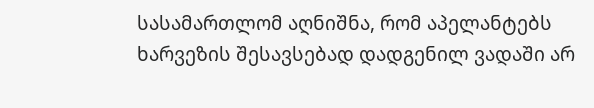სასამართლომ აღნიშნა, რომ აპელანტებს ხარვეზის შესავსებად დადგენილ ვადაში არ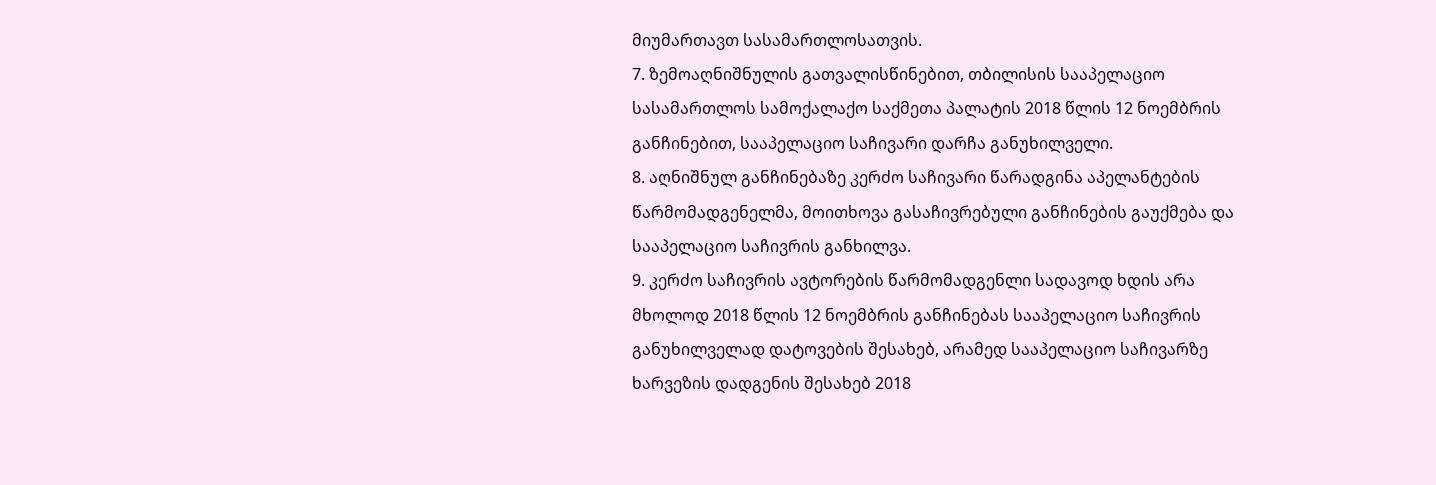მიუმართავთ სასამართლოსათვის.
7. ზემოაღნიშნულის გათვალისწინებით, თბილისის სააპელაციო სასამართლოს სამოქალაქო საქმეთა პალატის 2018 წლის 12 ნოემბრის განჩინებით, სააპელაციო საჩივარი დარჩა განუხილველი.
8. აღნიშნულ განჩინებაზე კერძო საჩივარი წარადგინა აპელანტების წარმომადგენელმა, მოითხოვა გასაჩივრებული განჩინების გაუქმება და სააპელაციო საჩივრის განხილვა.
9. კერძო საჩივრის ავტორების წარმომადგენლი სადავოდ ხდის არა მხოლოდ 2018 წლის 12 ნოემბრის განჩინებას სააპელაციო საჩივრის განუხილველად დატოვების შესახებ, არამედ სააპელაციო საჩივარზე ხარვეზის დადგენის შესახებ 2018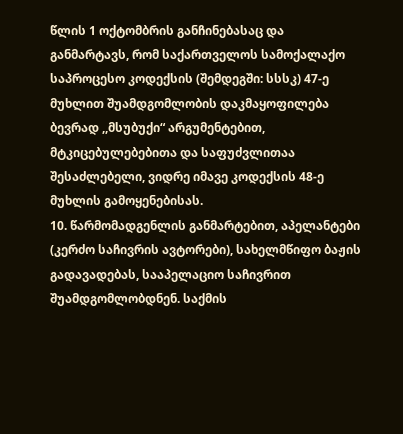წლის 1 ოქტომბრის განჩინებასაც და განმარტავს, რომ საქართველოს სამოქალაქო საპროცესო კოდექსის (შემდეგში: სსსკ) 47-ე მუხლით შუამდგომლობის დაკმაყოფილება ბევრად ,,მსუბუქი“ არგუმენტებით, მტკიცებულებებითა და საფუძვლითაა შესაძლებელი, ვიდრე იმავე კოდექსის 48-ე მუხლის გამოყენებისას.
10. წარმომადგენლის განმარტებით, აპელანტები (კერძო საჩივრის ავტორები), სახელმწიფო ბაჟის გადავადებას, სააპელაციო საჩივრით შუამდგომლობდნენ. საქმის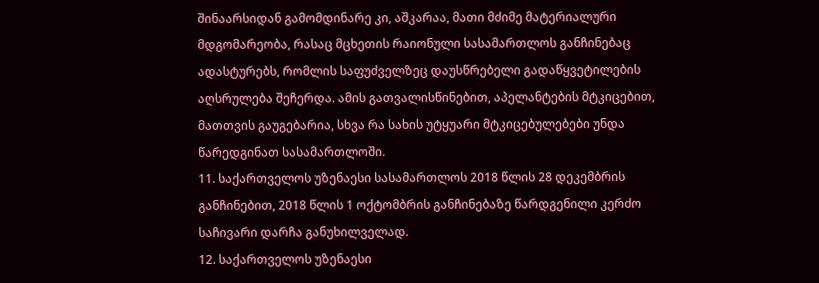შინაარსიდან გამომდინარე კი, აშკარაა, მათი მძიმე მატერიალური მდგომარეობა, რასაც მცხეთის რაიონული სასამართლოს განჩინებაც ადასტურებს, რომლის საფუძველზეც დაუსწრებელი გადაწყვეტილების აღსრულება შეჩერდა. ამის გათვალისწინებით, აპელანტების მტკიცებით, მათთვის გაუგებარია, სხვა რა სახის უტყუარი მტკიცებულებები უნდა წარედგინათ სასამართლოში.
11. საქართველოს უზენაესი სასამართლოს 2018 წლის 28 დეკემბრის განჩინებით, 2018 წლის 1 ოქტომბრის განჩინებაზე წარდგენილი კერძო საჩივარი დარჩა განუხილველად.
12. საქართველოს უზენაესი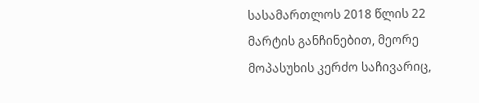სასამართლოს 2018 წლის 22 მარტის განჩინებით, მეორე მოპასუხის კერძო საჩივარიც,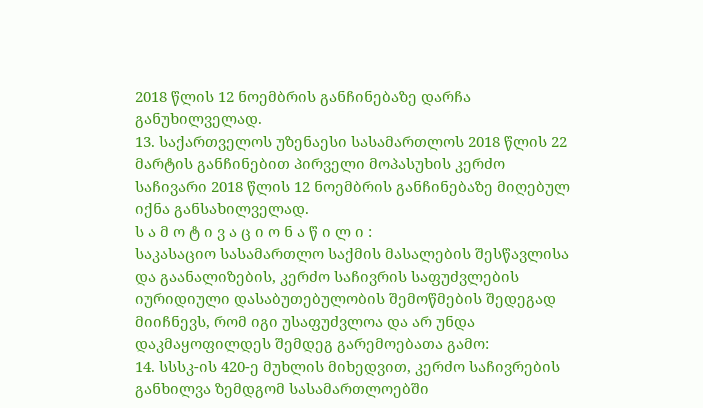2018 წლის 12 ნოემბრის განჩინებაზე დარჩა განუხილველად.
13. საქართველოს უზენაესი სასამართლოს 2018 წლის 22 მარტის განჩინებით პირველი მოპასუხის კერძო საჩივარი 2018 წლის 12 ნოემბრის განჩინებაზე მიღებულ იქნა განსახილველად.
ს ა მ ო ტ ი ვ ა ც ი ო ნ ა წ ი ლ ი :
საკასაციო სასამართლო საქმის მასალების შესწავლისა და გაანალიზების, კერძო საჩივრის საფუძვლების იურიდიული დასაბუთებულობის შემოწმების შედეგად მიიჩნევს, რომ იგი უსაფუძვლოა და არ უნდა დაკმაყოფილდეს შემდეგ გარემოებათა გამო:
14. სსსკ-ის 420-ე მუხლის მიხედვით, კერძო საჩივრების განხილვა ზემდგომ სასამართლოებში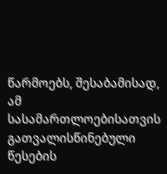წარმოებს, შესაბამისად, ამ სასამართლოებისათვის გათვალისწინებული წესების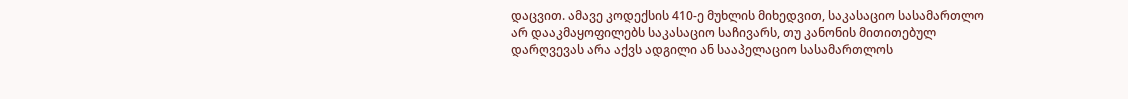დაცვით. ამავე კოდექსის 410-ე მუხლის მიხედვით, საკასაციო სასამართლო არ დააკმაყოფილებს საკასაციო საჩივარს, თუ კანონის მითითებულ დარღვევას არა აქვს ადგილი ან სააპელაციო სასამართლოს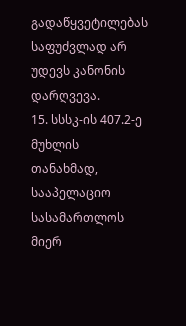გადაწყვეტილებას საფუძვლად არ უდევს კანონის დარღვევა.
15. სსსკ-ის 407.2-ე მუხლის თანახმად, სააპელაციო სასამართლოს მიერ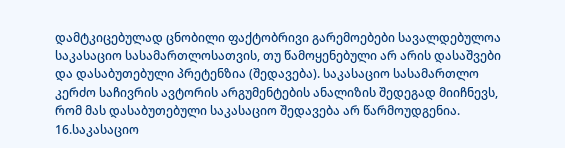დამტკიცებულად ცნობილი ფაქტობრივი გარემოებები სავალდებულოა საკასაციო სასამართლოსათვის, თუ წამოყენებული არ არის დასაშვები და დასაბუთებული პრეტენზია (შედავება). საკასაციო სასამართლო კერძო საჩივრის ავტორის არგუმენტების ანალიზის შედეგად მიიჩნევს, რომ მას დასაბუთებული საკასაციო შედავება არ წარმოუდგენია.
16.საკასაციო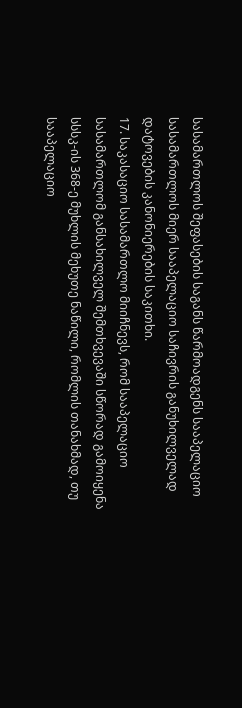სასამართლოს შეფასების საგანს წარმოადგენს სააპელაციო სასამართლოს მიერ სააპელაციო საჩივრის განუხილველად დატოვების კანონიერების საკითხი.
17. საკასაციო სასამართლო მიიჩნევს, რომ სააპელაციო სასამართლომ განსახილველ შემთხვევაში სწორად გამოიყენა სსსკ-ის 368-ე მუხლის მეხუთე ნაწილი, რომლის თანახმად, თუ სააპელაციო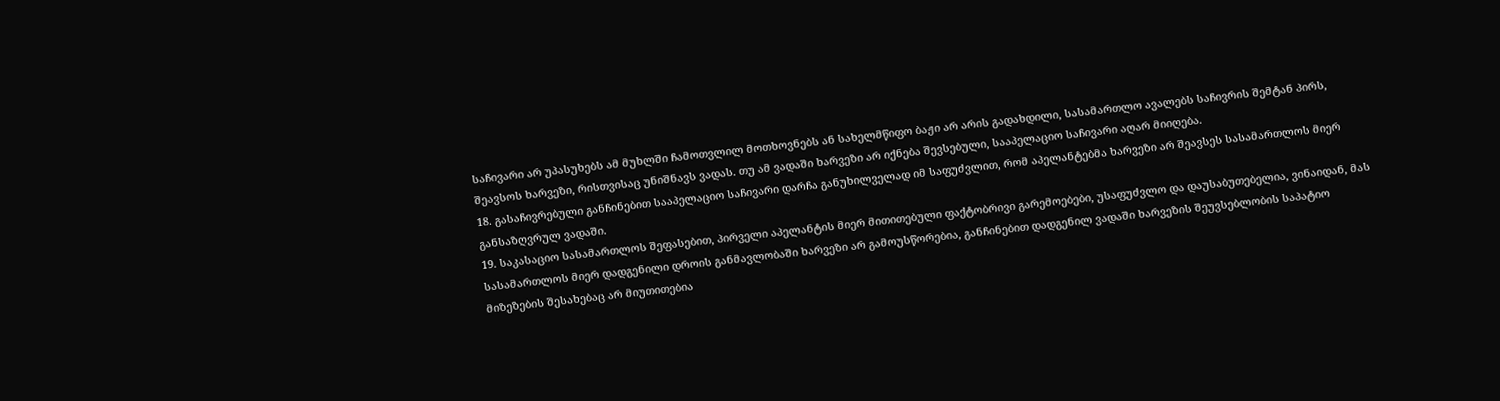საჩივარი არ უპასუხებს ამ მუხლში ჩამოთვლილ მოთხოვნებს ან სახელმწიფო ბაჟი არ არის გადახდილი, სასამართლო ავალებს საჩივრის შემტან პირს, შეავსოს ხარვეზი, რისთვისაც უნიშნავს ვადას. თუ ამ ვადაში ხარვეზი არ იქნება შევსებული, სააპელაციო საჩივარი აღარ მიიღება.
18. გასაჩივრებული განჩინებით სააპელაციო საჩივარი დარჩა განუხილველად იმ საფუძვლით, რომ აპელანტებმა ხარვეზი არ შეავსეს სასამართლოს მიერ განსაზღვრულ ვადაში.
19. საკასაციო სასამართლოს შეფასებით, პირველი აპელანტის მიერ მითითებული ფაქტობრივი გარემოებები, უსაფუძვლო და დაუსაბუთებელია, ვინაიდან, მას სასამართლოს მიერ დადგენილი დროის განმავლობაში ხარვეზი არ გამოუსწორებია, განჩინებით დადგენილ ვადაში ხარვეზის შეუვსებლობის საპატიო მიზეზების შესახებაც არ მიუთითებია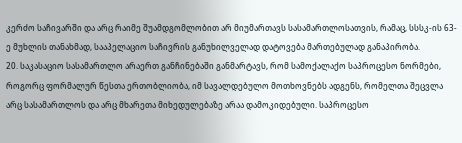კერძო საჩივარში და არც რაიმე შუამდგომლობით არ მიუმართავს სასამართლოსათვის, რამაც, სსსკ-ის 63-ე მუხლის თანახმად, სააპელაციო საჩივრის განუხილველად დატოვება მართებულად განაპირობა.
20. საკასაციო სასამართლო არაერთ განჩინებაში განმარტავს, რომ სამოქალაქო საპროცესო ნორმები, როგორც ფორმალურ წესთა ერთობლიობა, იმ სავალდებულო მოთხოვნებს ადგენს, რომელთა შეცვლა არც სასამართლოს და არც მხარეთა მიხედულებაზე არაა დამოკიდებული. საპროცესო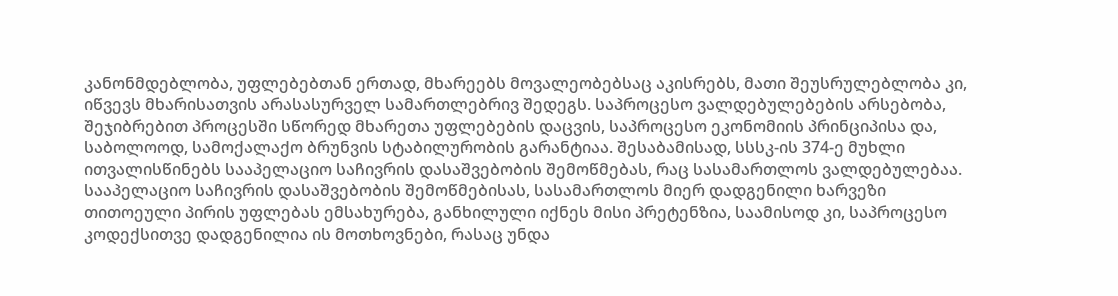კანონმდებლობა, უფლებებთან ერთად, მხარეებს მოვალეობებსაც აკისრებს, მათი შეუსრულებლობა კი, იწვევს მხარისათვის არასასურველ სამართლებრივ შედეგს. საპროცესო ვალდებულებების არსებობა, შეჯიბრებით პროცესში სწორედ მხარეთა უფლებების დაცვის, საპროცესო ეკონომიის პრინციპისა და, საბოლოოდ, სამოქალაქო ბრუნვის სტაბილურობის გარანტიაა. შესაბამისად, სსსკ-ის 374-ე მუხლი ითვალისწინებს სააპელაციო საჩივრის დასაშვებობის შემოწმებას, რაც სასამართლოს ვალდებულებაა. სააპელაციო საჩივრის დასაშვებობის შემოწმებისას, სასამართლოს მიერ დადგენილი ხარვეზი თითოეული პირის უფლებას ემსახურება, განხილული იქნეს მისი პრეტენზია, საამისოდ კი, საპროცესო კოდექსითვე დადგენილია ის მოთხოვნები, რასაც უნდა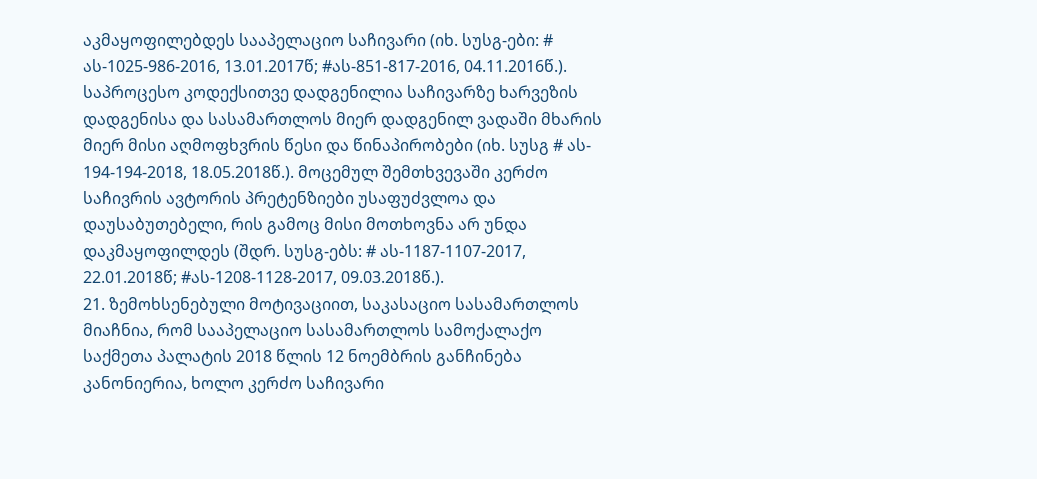აკმაყოფილებდეს სააპელაციო საჩივარი (იხ. სუსგ-ები: # ას-1025-986-2016, 13.01.2017წ; #ას-851-817-2016, 04.11.2016წ.). საპროცესო კოდექსითვე დადგენილია საჩივარზე ხარვეზის დადგენისა და სასამართლოს მიერ დადგენილ ვადაში მხარის მიერ მისი აღმოფხვრის წესი და წინაპირობები (იხ. სუსგ # ას- 194-194-2018, 18.05.2018წ.). მოცემულ შემთხვევაში კერძო საჩივრის ავტორის პრეტენზიები უსაფუძვლოა და დაუსაბუთებელი, რის გამოც მისი მოთხოვნა არ უნდა დაკმაყოფილდეს (შდრ. სუსგ-ებს: # ას-1187-1107-2017, 22.01.2018წ; #ას-1208-1128-2017, 09.03.2018წ.).
21. ზემოხსენებული მოტივაციით, საკასაციო სასამართლოს მიაჩნია, რომ სააპელაციო სასამართლოს სამოქალაქო საქმეთა პალატის 2018 წლის 12 ნოემბრის განჩინება კანონიერია, ხოლო კერძო საჩივარი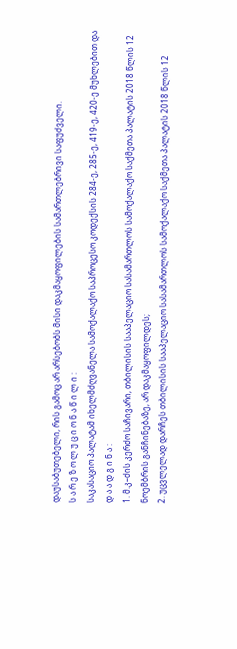დაუსაბუთებელი, რის გამოც არ არსებობს მისი დაკმაყოფილების სამართლებრივი საფუძველი.
ს ა რ ე ზ ო ლ უ ც ი ო ნ ა წ ი ლ ი :
საკასაციო პალატამ იხელმძღვანელა სამოქალაქო საპროცესო კოდექსის 284-ე, 285-ე, 419-ე, 420-ე მუხლებით და
დ ა ა დ გ ი ნ ა :
1. მ.კ–ძის კერძო საჩივარი, თბილისის სააპელაციო სასამართლოს სამოქალაქო საქმეთა პალატის 2018 წლის 12 ნოემბრის განჩინებაზე, არ დაკმაყოფილდეს;
2. უცვლელად დარჩეს თბილისის სააპელაციო სასამართლოს სამოქალაქო საქმეთა პალატის 2018 წლის 12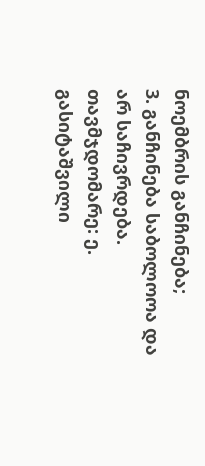ნოემბრის განჩინება;
3. განჩინება საბოლოოა და არ საჩივრდება.
თავმჯდომარე: ე. გასიტაშვილი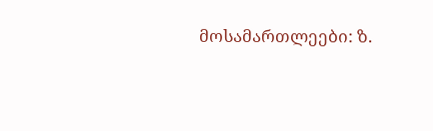მოსამართლეები: ზ.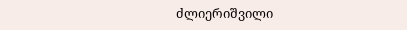ძლიერიშვილი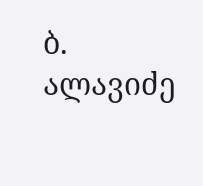ბ. ალავიძე